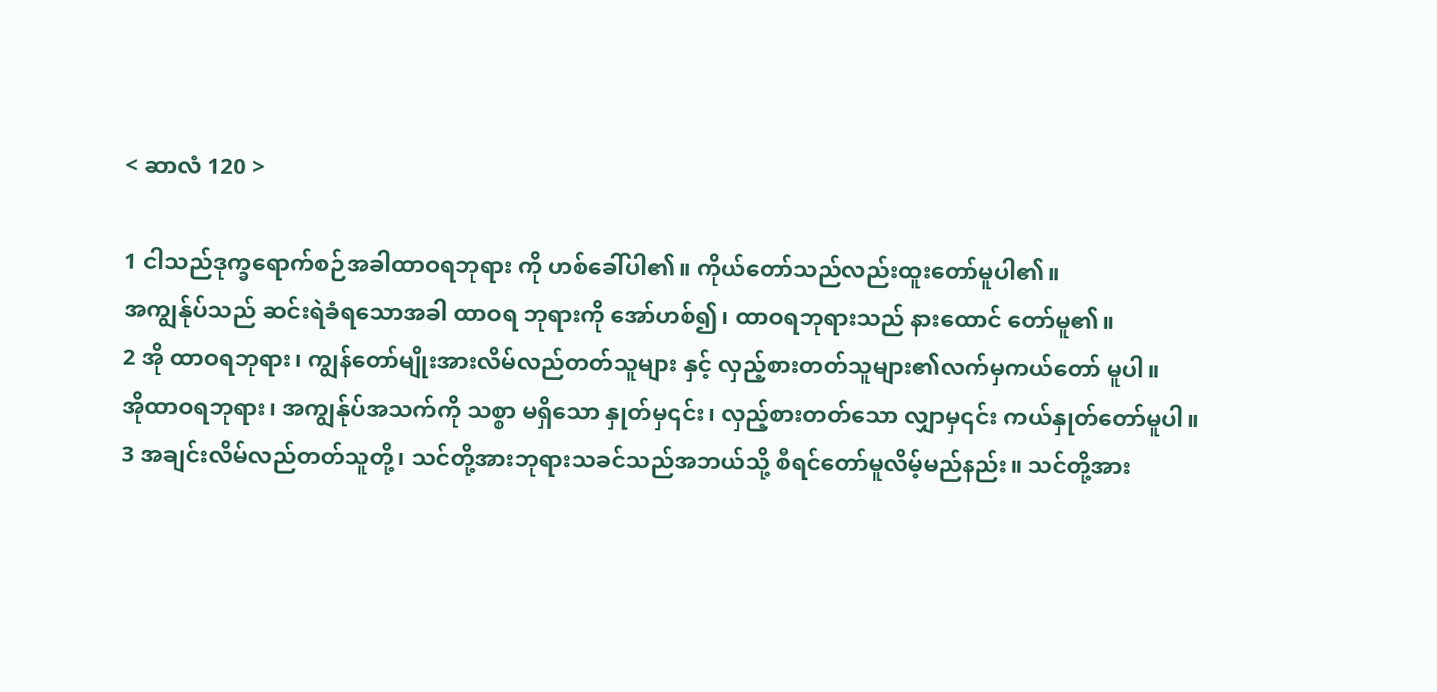< ဆာလံ 120 >

1 ငါသည်ဒုက္ခရောက်စဉ်အခါထာဝရဘုရား ကို ဟစ်ခေါ်ပါ၏။ ကိုယ်တော်သည်လည်းထူးတော်မူပါ၏။
အကျွန်ုပ်သည် ဆင်းရဲခံရသောအခါ ထာဝရ ဘုရားကို အော်ဟစ်၍၊ ထာဝရဘုရားသည် နားထောင် တော်မူ၏။
2 အို ထာဝရဘုရား၊ ကျွန်တော်မျိုးအားလိမ်လည်တတ်သူများ နှင့် လှည့်စားတတ်သူများ၏လက်မှကယ်တော် မူပါ။
အိုထာဝရဘုရား၊ အကျွန်ုပ်အသက်ကို သစ္စာ မရှိသော နှုတ်မှ၎င်း၊ လှည့်စားတတ်သော လျှာမှ၎င်း ကယ်နှုတ်တော်မူပါ။
3 အချင်းလိမ်လည်တတ်သူတို့၊ သင်တို့အားဘုရားသခင်သည်အဘယ်သို့ စီရင်တော်မူလိမ့်မည်နည်း။ သင်တို့အား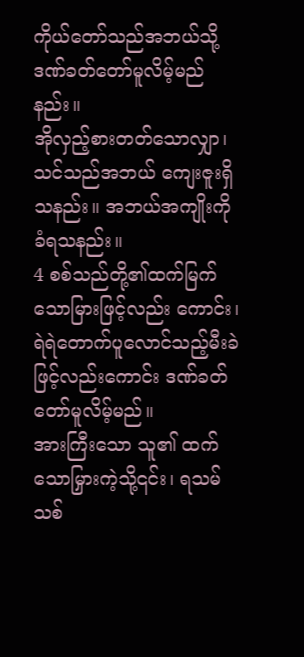ကိုယ်တော်သည်အဘယ်သို့ ဒဏ်ခတ်တော်မူလိမ့်မည်နည်း။
အိုလှည့်စားတတ်သောလျှာ၊ သင်သည်အဘယ် ကျေးဇူးရှိ သနည်း။ အဘယ်အကျိုးကိုခံရသနည်း။
4 စစ်သည်တို့၏ထက်မြက်သောမြားဖြင့်လည်း ကောင်း၊ ရဲရဲတောက်ပူလောင်သည့်မီးခဲဖြင့်လည်းကောင်း ဒဏ်ခတ်တော်မူလိမ့်မည်။
အားကြီးသော သူ၏ ထက်သောမြှားကဲ့သို့၎င်း၊ ရသမ်သစ်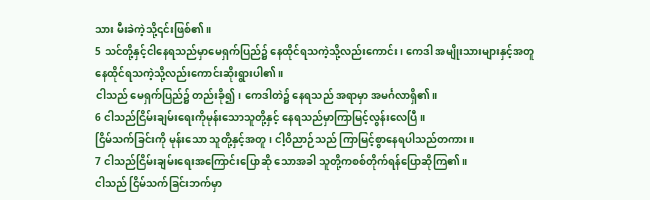သား မီးခဲကဲ့သို့၎င်းဖြစ်၏။
5 သင်တို့နှင့်ငါနေရသည်မှာမေရှက်ပြည်၌ နေထိုင်ရသကဲ့သို့လည်းကောင်း၊ ကေဒါ အမျိုးသားများနှင့်အတူ နေထိုင်ရသကဲ့သို့လည်းကောင်းဆိုးရွားပါ၏။
ငါသည် မေရှက်ပြည်၌ တည်းခို၍၊ ကေဒါတဲ၌ နေရသည် အရာမှာ အမင်္ဂလာရှိ၏။
6 ငါသည်ငြိမ်းချမ်းရေးကိုမုန်းသောသူတို့နှင့် နေရသည်မှာကြာမြင့်လွန်းလေပြီ။
ငြိမ်သက်ခြင်းကို မုန်းသော သူတို့နှင့်အတူ၊ ငါ့ဝိညာဉ်သည် ကြာမြင့်စွာနေရပါသည်တကား။
7 ငါသည်ငြိမ်းချမ်းရေးအကြောင်းပြောဆို သောအခါ သူတို့ကစစ်တိုက်ရန်ပြောဆိုကြ၏။
ငါသည် ငြိမ်သက်ခြင်းဘက်မှာ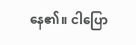နေ၏။ ငါပြော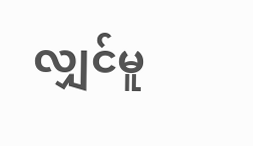လျှင်မူ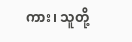ကား၊ သူတို့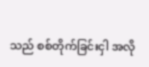သည် စစ်တိုက်ခြင်းငှါ အလို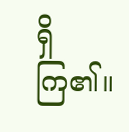ရှိကြ၏။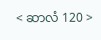< ဆာလံ 120 >